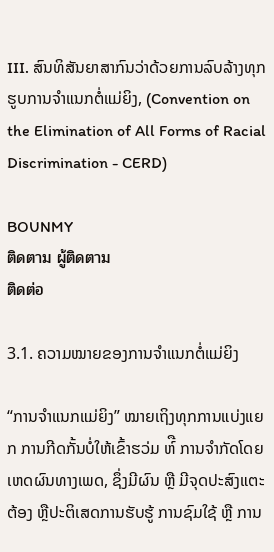III. ສົນທິສັນຍາສາກົນວ່າດ້ວຍການລົບລ້າງທຸກຮູບການຈໍາແນກຕໍ່ແມ່ຍິງ, (Convention on the Elimination of All Forms of Racial Discrimination - CERD)

BOUNMY
ติดตาม ผู้ติดตาม
ติดต่อ

3.1. ຄວາມໝາຍຂອງການຈໍາແນກຕໍ່ແມ່ຍິງ

“ການຈໍາແນກແມ່ຍິງ” ໝາຍເຖິງທຸກການແບ່ງແຍກ ການກີດກັ້ນບໍ່ໃຫ້ເຂົ້າຮວ່ມ ຫ໌ື ການຈໍາກັດໂດຍເຫດຜົນທາງເພດ, ຊຶ່ງມີຜົນ ຫຼື ມີຈຸດປະສົງແຕະຕ້ອງ ຫຼືປະຕິເສດການຮັບຮູ້ ການຊົມໃຊ້ ຫຼື ການ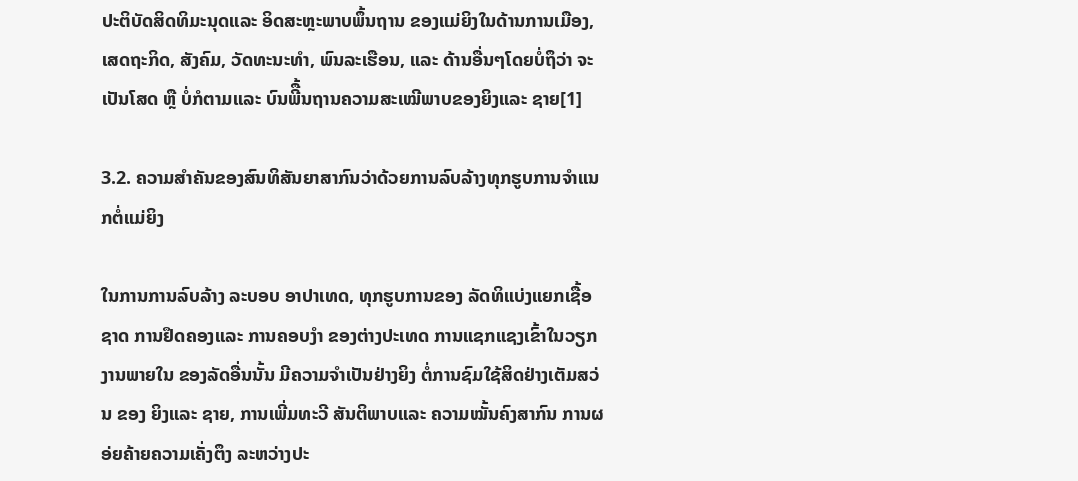ປະຕິບັດສິດທິມະນຸດແລະ ອິດສະຫຼະພາບພຶ້ນຖານ ຂອງແມ່ຍິງໃນດ້ານການເມືອງ, ເສດຖະກິດ, ສັງຄົມ, ວັດທະນະທໍາ, ພົນລະເຮືອນ, ແລະ ດ້ານອື່ນໆໂດຍບໍ່ຖຶວ່າ ຈະເປັນໂສດ ຫຼື ບໍ່ກໍຕາມແລະ ບົນພີື້ນຖານຄວາມສະເໝີພາບຂອງຍິງແລະ ຊາຍ[1]

3.2. ຄວາມສໍາຄັນຂອງສົນທິສັນຍາສາກົນວ່າດ້ວຍການລົບລ້າງທຸກຮູບການຈໍາແນກຕໍ່ແມ່ຍິງ

ໃນການການລົບລ້າງ ລະບອບ ອາປາເທດ, ທຸກຮູບການຂອງ ລັດທິແບ່ງແຍກເຊື້ອຊາດ ການຢຶດຄອງແລະ ການຄອບງໍາ ຂອງຕ່າງປະເທດ ການແຊກແຊງເຂົ້າໃນວຽກງານພາຍໃນ ຂອງລັດອື່ນນັ້ນ ມີຄວາມຈໍາເປັນຢ່າງຍິງ ຕໍ່ການຊົມໃຊ້ສິດຢ່າງເຕັມສວ່ນ ຂອງ ຍິງແລະ ຊາຍ, ການເພີ່ມທະວີ ສັນຕິພາບແລະ ຄວາມໝັ້ນຄົງສາກົນ ການຜອ່ຍຄ້າຍຄວາມເຄັ່ງຕຶງ ລະຫວ່າງປະ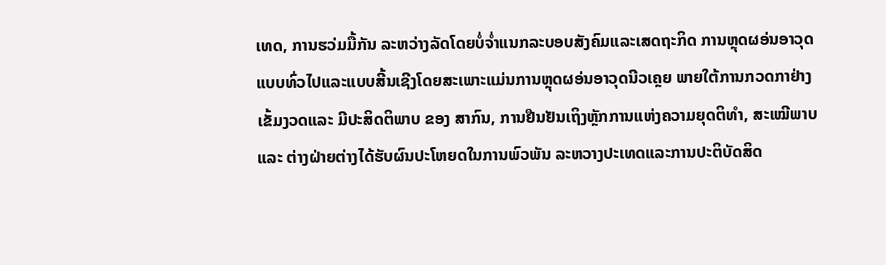ເທດ, ການຮວ່ມມື້ກັນ ລະຫວ່າງລັດໂດຍບໍ່ຈໍ່າແນກລະບອບສັງຄົມແລະເສດຖະກິດ ການຫຼຸດຜອ່ນອາວຸດແບບທົ່ວໄປແລະແບບສີ້ນເຊີງໂດຍສະເພາະແມ່ນການຫຼຸດຜອ່ນອາວຸດນີວເຄຼຍ ພາຍໃຕ້ການກວດກາຢ່າງເຂັ້ມງວດແລະ ມີປະສິດຕິພາບ ຂອງ ສາກົນ, ການຢືນຢັນເຖິງຫຼັກການແຫ່ງຄວາມຍຸດຕິທໍາ, ສະເໝີພາບແລະ ຕ່າງຝ່າຍຕ່າງໄດ້ຮັບຜົນປະໂຫຍດໃນການພົວພັນ ລະຫວາງປະເທດແລະການປະຕິບັດສິດ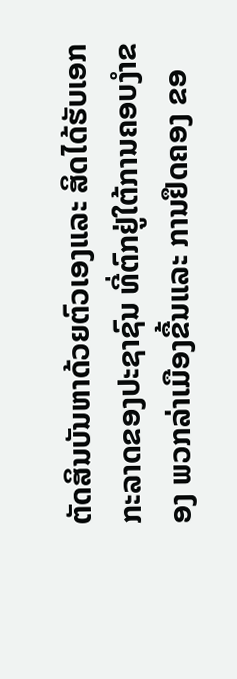ຕັດສິນບັນຫາດ້ວຍຕົວເອງແລະ ສິດໄດ້ຮັບເອກກະລາດຂອງປະຊາຊົນ ທີ່ຕົກຢູ່ໃຕ້ການຄອບງໍາຂອງ ພວກລ່າເມືອງຂື້ນແລະ ການຢຶດຄອງ ຂອ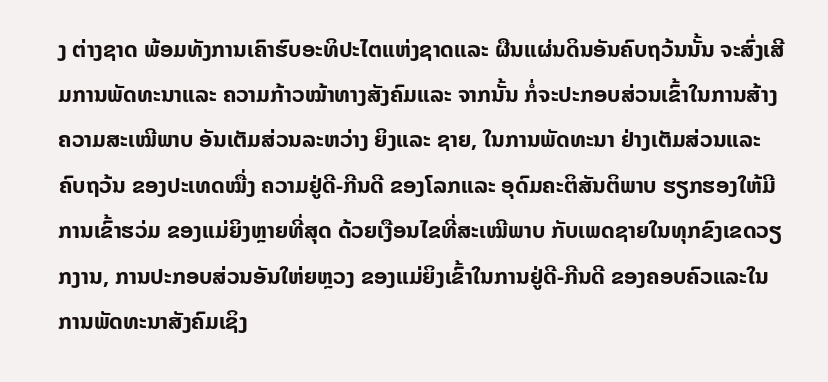ງ ຕ່າງຊາດ ພ້ອມທັງການເຄົາຮົບອະທິປະໄຕແຫ່ງຊາດແລະ ຜືນແຜ່ນດິນອັນຄົບຖວ້ນນັ້ນ ຈະສົ່ງເສີມການພັດທະນາແລະ ຄວາມກ້າວໝ້າທາງສັງຄົມແລະ ຈາກນັ້ນ ກໍ່ຈະປະກອບສ່ວນເຂົ້າໃນການສ້າງຄວາມສະເໝີພາບ ອັນເຕັມສ່ວນລະຫວ່າງ ຍິງແລະ ຊາຍ, ໃນການພັດທະນາ ຢ່າງເຕັມສ່ວນແລະ ຄົບຖວ້ນ ຂອງປະເທດໝື່ງ ຄວາມຢູ່ດີ-ກີນດີ ຂອງໂລກແລະ ອຸດົມຄະຕິສັນຕິພາບ ຮຽກຮອງໃຫ້ມີການເຂົ້າຮວ່ມ ຂອງແມ່ຍິງຫຼາຍທີ່ສຸດ ດ້ວຍເງືອນໄຂທີ່ສະເໝີພາບ ກັບເພດຊາຍໃນທຸກຂົງເຂດວຽກງານ, ການປະກອບສ່ວນອັນໃຫ່ຍຫຼວງ ຂອງແມ່ຍິງເຂົ້າໃນການຢູ່ດີ-ກີນດີ ຂອງຄອບຄົວແລະໃນການພັດທະນາສັງຄົມເຊິງ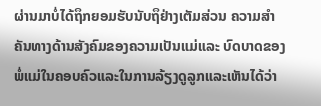ຜ່ານມາບໍ່ໄດ້ຖຶກຍອມຮັບນັບຖຶຢ່າງເຕັມສ່ວນ ຄວາມສໍາຄັນທາງດ້ານສັງຄົມຂອງຄວາມເປັນແມ່ແລະ ບົດບາດຂອງພໍ່ແມ່ໃນຄອບຄົວແລະໃນການລ້ຽງດູລູກແລະເຫັນໄດ້ວ່າ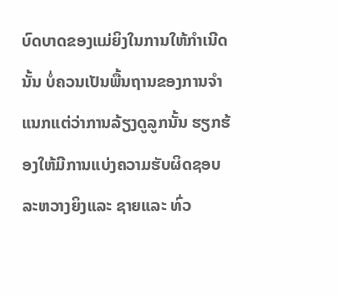ບົດບາດຂອງແມ່ຍິງໃນການໃຫ້ກໍາເນີດນັ້ນ ບໍ່ຄວນເປັນພື້ນຖານຂອງການຈໍາແນກແຕ່ວ່າການລ້ຽງດູລູກນັ້ນ ຮຽກຮ້ອງໃຫ້ມີການແບ່ງຄວາມຮັບຜິດຊອບ ລະຫວາງຍິງແລະ ຊາຍແລະ ທົ່ວ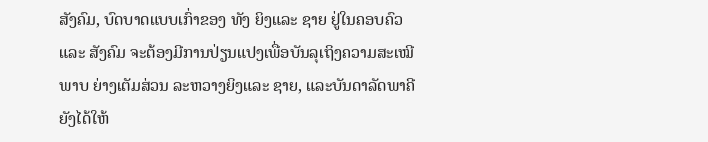ສັງຄົມ, ບົດບາດແບບເກົ່າຂອງ ທັງ ຍິງແລະ ຊາຍ ຢູ່ໃນຄອບຄົວແລະ ສັງຄົມ ຈະຕ້ອງມີການປ່ຽນແປງເພື່ອບັນລຸເຖິງຄວາມສະເໝີພາບ ຍ່າງເຕັມສ່ວນ ລະຫວາງຍິງແລະ ຊາຍ, ແລະບັນດາລັດພາຄີຍັງໄດ້ໃຫ້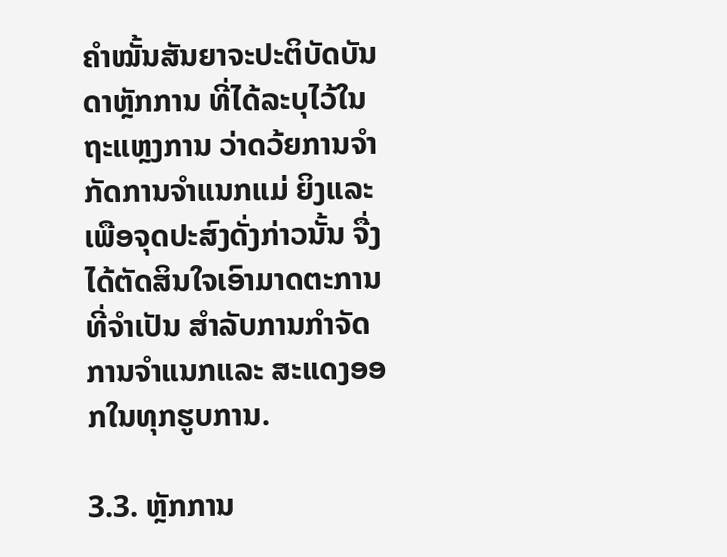ຄໍາໝັ້ນສັນຍາຈະປະຕິບັດບັນດາຫຼັກການ ທີ່ໄດ້ລະບຸໄວ້ໃນຖະແຫຼງການ ວ່າດວ້ຍການຈໍາກັດການຈໍາແນກແມ່ ຍິງແລະເພືອຈຸດປະສົງດັ່ງກ່າວນັ້ນ ຈື່ງໄດ້ຕັດສິນໃຈເອົາມາດຕະການທີ່ຈໍາເປັນ ສໍາລັບການກໍາຈັດການຈໍາແນກແລະ ສະແດງອອກໃນທຸກຮູບການ.

3.3. ຫຼັກການ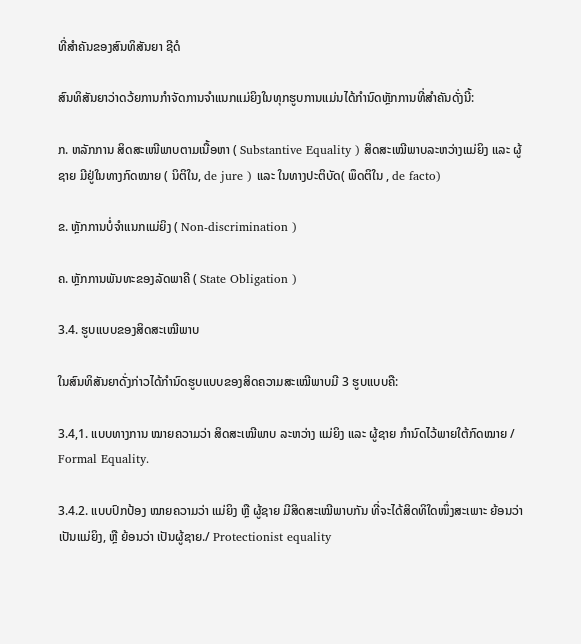ທີ່ສໍາຄັນຂອງສົນທິສັນຍາ ຊີດໍ

ສົນທິສັນຍາວ່າດວ້ຍການກໍາຈັດການຈໍາແນກແມ່ຍິງໃນທຸກຮູບການແມ່ນໄດ້ກໍານົດຫຼັກການທີ່ສໍາຄັນດັ່ງນີ້:

ກ. ຫລັກການ ສິດສະເໜີພາບຕາມເນື້ອຫາ ( Substantive Equality ) ສິດສະເໝີພາບລະຫວ່າງແມ່ຍິງ ແລະ ຜູ້ຊາຍ ມີຢູ່ໃນທາງກົດໝາຍ ( ນິຕິໃນ, de jure ) ແລະ ໃນທາງປະຕິບັດ( ພຶດຕິໃນ , de facto)

ຂ. ຫຼັກການບໍ່ຈໍາແນກແມ່ຍິງ ( Non-discrimination )

ຄ. ຫຼັກການພັນທະຂອງລັດພາຄີ ( State Obligation )

3.4. ຮູບແບບຂອງສິດສະເໝີພາບ

ໃນສົນທິສັນຍາດັ່ງກ່າວໄດ້ກໍານົດຮູບແບບຂອງສິດຄວາມສະເໝີພາບມີ 3 ຮູບແບບຄື:

3.4,1. ແບບທາງການ ໝາຍຄວາມວ່າ ສິດສະເໝີພາບ ລະຫວ່າງ ແມ່ຍິງ ແລະ ຜູ້ຊາຍ ກຳນົດໄວ້ພາຍໃຕ້ກົດໝາຍ / Formal Equality.

3.4.2. ແບບປົກປ້ອງ ໝາຍຄວາມວ່າ ແມ່ຍິງ ຫຼື ຜູ້ຊາຍ ມີສິດສະເໝີພາບກັນ ທີ່ຈະໄດ້ສິດທິໃດໜຶ່ງສະເພາະ ຍ້ອນວ່າເປັນແມ່ຍິງ, ຫຼື ຍ້ອນວ່າ ເປັນຜູ້ຊາຍ./ Protectionist equality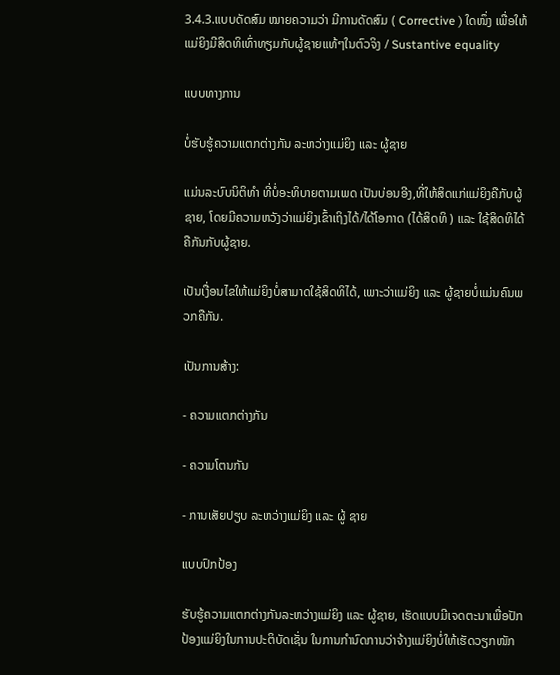3.4.3.ແບບດັດສົມ ໝາຍຄວາມວ່າ ມີການດັດສົມ ( Corrective ) ໃດໜຶ່ງ ເພື່ອໃຫ້ແມ່ຍິງມີສິດທິເທົ່າທຽມກັບຜູ້ຊາຍແທ້ໆໃນຕົວຈິງ / Sustantive equality

ແບບທາງການ

ບໍ່ຮັບຮູ້ຄວາມແຕກຕ່າງກັນ ລະຫວ່າງແມ່ຍິງ ແລະ ຜູ້ຊາຍ

ແມ່ນລະບົບນິຕິທຳ ທີ່ບໍ່ອະທິບາຍຕາມເພດ ເປັນບ່ອນອີງ,ທີ່ໃຫ້ສິດແກ່ແມ່ຍິງຄືກັບຜູ້ຊາຍ, ໂດຍມີຄວາມຫວັງວ່າແມ່ຍິງເຂົ້າເຖິງໄດ້/ໄດ້ໂອກາດ (ໄດ້ສິດທິ ) ແລະ ໃຊ້ສິດທິໄດ້ຄືກັນກັບຜູ້ຊາຍ.

ເປັນເງື່ອນໄຂໃຫ້ແມ່ຍິງບໍ່ສາມາດໃຊ້ສິດທິໄດ້, ເພາະວ່າແມ່ຍິງ ແລະ ຜູ້ຊາຍບໍ່ແມ່ນຄົນພວກຄືກັນ.

ເປັນການສ້າງ:

- ຄວາມແຕກຕ່າງກັນ

- ຄວາມໂຕນກັນ

- ການເສັຍປຽບ ລະຫວ່າງແມ່ຍິງ ແລະ ຜູ້ ຊາຍ

ແບບປົກປ້ອງ

ຮັບຮູ້ຄວາມແຕກຕ່າງກັນລະຫວ່າງແມ່ຍິງ ແລະ ຜູ້ຊາຍ, ເຮັດແບບມີເຈດຕະນາເພື່ອປັກປ້ອງແມ່ຍິງໃນການປະຕິບັດເຊັ່ນ ໃນການກຳນົດການວ່າຈ້າງແມ່ຍິງບໍ່ໃຫ້ເຮັດວຽກໜັກ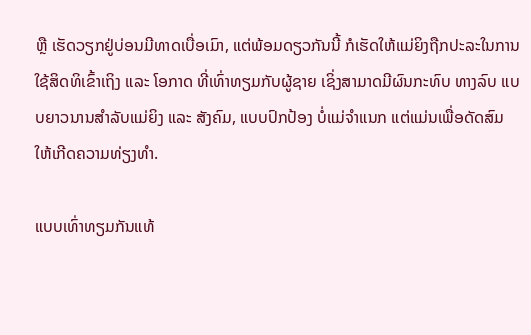ຫຼື ເຮັດວຽກຢູ່ບ່ອນມີທາດເບື່ອເມົາ, ແຕ່ພ້ອມດຽວກັນນີ້ ກໍເຮັດໃຫ້ແມ່ຍິງຖືກປະລະໃນການໃຊ້ສິດທິເຂົ້າເຖິງ ແລະ ໂອກາດ ທີ່ເທົ່າທຽມກັບຜູ້ຊາຍ ເຊິ່ງສາມາດມີຜົນກະທົບ ທາງລົບ ແບບຍາວນານສຳລັບແມ່ຍິງ ແລະ ສັງຄົມ, ແບບປົກປ້ອງ ບໍ່ແມ່ຈຳແນກ ແຕ່ແມ່ນເພື່ອດັດສົມໃຫ້ເກີດຄວາມທ່ຽງທຳ.

ແບບເທົ່າທຽມກັນແທ້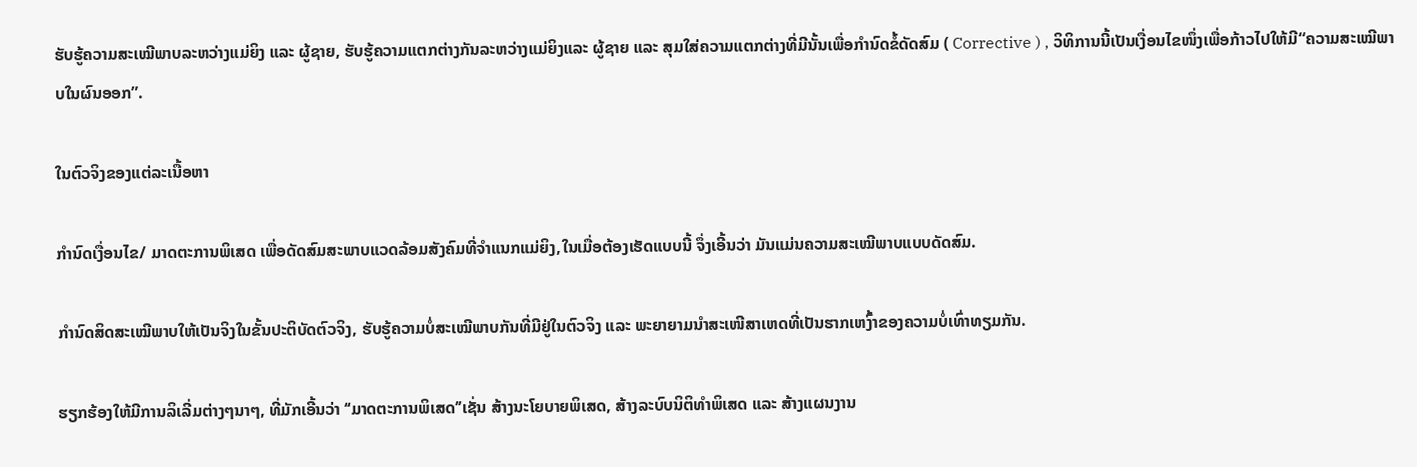ຮັບຮູ້ຄວາມສະເໝີພາບລະຫວ່າງແມ່ຍິງ ແລະ ຜູ້ຊາຍ, ຮັບຮູ້ຄວາມແຕກຕ່າງກັນລະຫວ່າງແມ່ຍິງແລະ ຜູ້ຊາຍ ແລະ ສຸມໃສ່ຄວາມແຕກຕ່າງທີ່ມີນັ້ນເພື່ອກຳນົດຂໍ້ດັດສົມ ( Corrective ) , ວິທິການນີ້ເປັນເງື່ອນໄຂໜຶ່ງເພື່ອກ້າວໄປໃຫ້ມີ“ຄວາມສະເໝີພາບໃນຜົນອອກ”.

ໃນຕົວຈິງຂອງແຕ່ລະເນື້ອຫາ

ກຳນົດເງື່ອນໄຂ/ ມາດຕະການພິເສດ ເພື່ອດັດສົມສະພາບແວດລ້ອມສັງຄົມທີ່ຈຳແນກແມ່ຍິງ,ໃນເມື່ອຕ້ອງເຮັດແບບນີ້ ຈຶ່ງເອີ້ນວ່າ ມັນແມ່ນຄວາມສະເໝີພາບແບບດັດສົມ.

ກຳນົດສິດສະເໝີພາບໃຫ້ເປັນຈິງໃນຂັ້ນປະຕິບັດຕົວຈິງ, ຮັບຮູ້ຄວາມບໍ່ສະເໝີພາບກັນທີ່ມີຢູ່ໃນຕົວຈິງ ແລະ ພະຍາຍາມນຳສະເໜີສາເຫດທີ່ເປັນຮາກເຫງົ້າຂອງຄວາມບໍ່ເທົ່າທຽມກັນ.

ຮຽກຮ້ອງໃຫ້ມີການລິເລີ່ມຕ່າງໆນາໆ, ທີ່ມັກເອີ້ນວ່າ ‘‘ມາດຕະການພິເສດ’’ເຊັ່ນ ສ້າງນະໂຍບາຍພິເສດ, ສ້າງລະບົບນິຕິທຳພິເສດ ແລະ ສ້າງແຜນງານ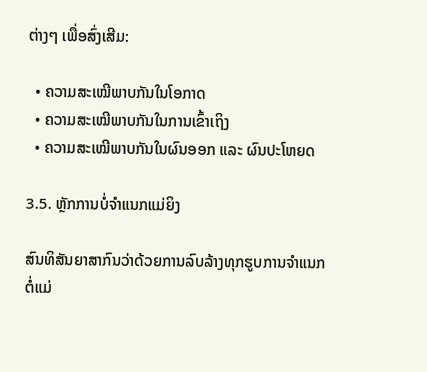ຕ່າງໆ ເພື່ອສົ່ງເສີມ:

  • ຄວາມສະເໝີພາບກັນໃນໂອກາດ
  • ຄວາມສະເໝີພາບກັນໃນການເຂົ້າເຖິງ
  • ຄວາມສະເໝີພາບກັນໃນຜົນອອກ ແລະ ຜົນປະໂຫຍດ

3.5. ຫຼັກການບໍ່ຈໍາແນກແມ່ຍິງ

ສົນທິສັນຍາສາກົນວ່າດ້ວຍການລົບລ້າງທຸກຮູບການຈໍາແນກຕໍ່ແມ່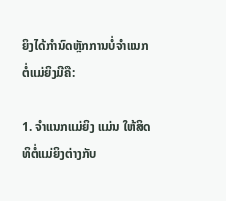ຍິງໄດ້ກໍານົດຫຼັກການບໍ່ຈໍາແນກຕໍ່ແມ່ຍິງມີຄື:

1. ຈຳແນກແມ່ຍິງ ແມ່ນ ໃຫ້ສິດທິຕໍ່ແມ່ຍິງຕ່າງກັບ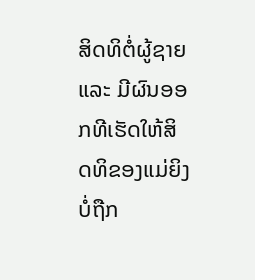ສິດທິຕໍ່ຜູ້ຊາຍ ແລະ ມີຜົນອອກທີເຮັດໃຫ້ສິດທິຂອງແມ່ຍິງບໍ່ຖືກ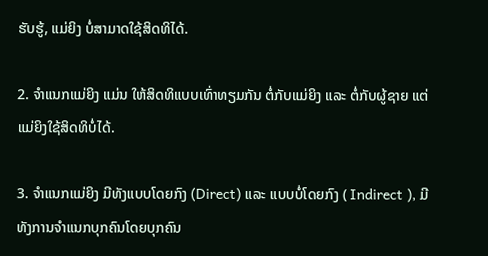ຮັບຮູ້, ແມ່ຍິງ ບໍ່ສາມາດໃຊ້ສິດທິໄດ້.

2. ຈຳແນກແມ່ຍິງ ແມ່ນ ໃຫ້ສິດທິແບບເທົ່າທຽມກັນ ຕໍ່ກັບແມ່ຍິງ ແລະ ຕໍ່ກັບຜູ້ຊາຍ ແຕ່ແມ່ຍິງໃຊ້ສິດທິບໍ່ໄດ້.

3. ຈຳແນກແມ່ຍິງ ມີທັງແບບໂດຍກົງ (Direct) ແລະ ແບບບໍ່ໂດຍກົງ ( Indirect ), ມີທັງການຈໍາແນກບຸກຄົນໂດຍບຸກຄົນ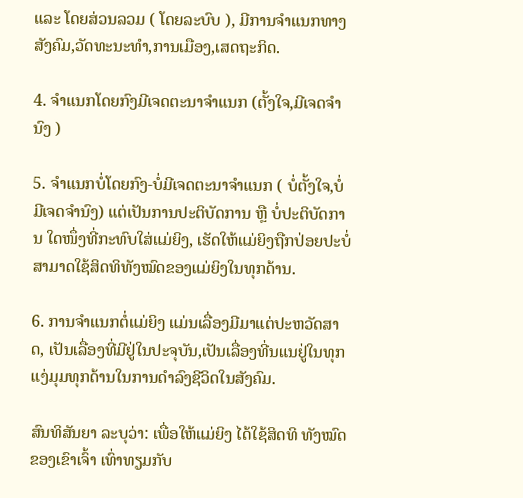ແລະ ໂດຍສ່ວນລວມ ( ໂດຍລະບົບ ), ມີການຈຳແນກທາງສັງຄົມ,ວັດທະນະທຳ,ການເມືອງ,ເສດຖະກິດ.

4. ຈຳແນກໂດຍກົງມີເຈດຕະນາຈຳແນກ (ຕັ້ງໃຈ,ມີເຈດຈຳນົງ )

5. ຈຳແນກບໍ່ໂດຍກົງ-ບໍ່ມີເຈດຕະນາຈຳແນກ ( ບໍ່ຕັ້ງໃຈ,ບໍ່ມີເຈດຈຳນົງ) ແຕ່ເປັນການປະຕິບັດການ ຫຼື ບໍ່ປະຕິບັດການ ໃດໜຶ່ງທີ່ກະທົບໃສ່ແມ່ຍິງ, ເຮັດໃຫ້ແມ່ຍິງຖືກປ່ອຍປະບໍ່ສາມາດໃຊ້ສິດທິທັງໝົດຂອງແມ່ຍິງໃນທຸກດ້ານ.

6. ການຈຳແນກຕໍ່ແມ່ຍິງ ແມ່ນເລື່ອງມີມາແຕ່ປະຫວັດສາດ, ເປັນເລື່ອງທີ່ມີຢູ່ໃນປະຈຸບັນ,ເປັນເລື່ອງທີ່ນແນຢູ່ໃນທຸກແງ່ມຸມທຸກດ້ານໃນການດຳລົງຊີວິດໃນສັງຄົມ.

ສົນທິສັນຍາ ລະບຸວ່າ: ເພື່ອໃຫ້ແມ່ຍິງ ໄດ້ໃຊ້ສິດທິ ທັງໝົດຂອງເຂົາເຈົ້າ ເທົ່າທຽມກັບ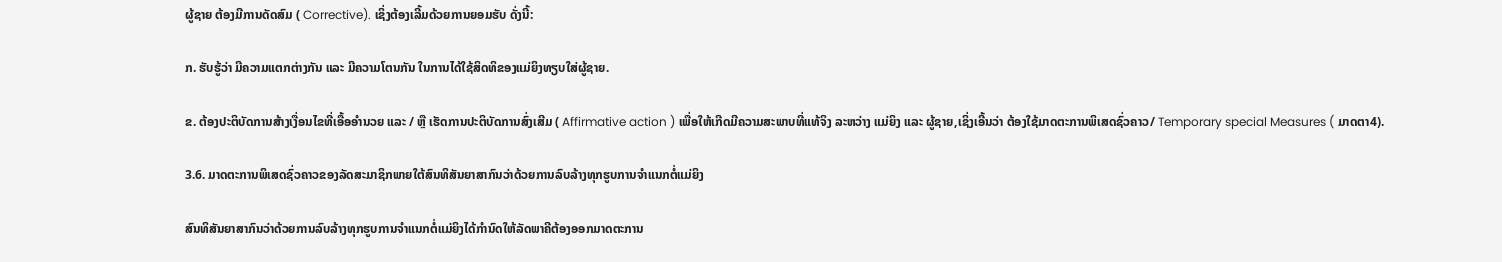ຜູ້ຊາຍ ຕ້ອງມີການດັດສົມ ( Corrective). ເຊິ່ງຕ້ອງເລີ້ມດ້ວຍການຍອມຮັບ ດັ່ງນີ້:

ກ. ຮັບຮູ້ວ່າ ມີຄວາມແຕກຕ່າງກັນ ແລະ ມີຄວາມໂຕນກັນ ໃນການໄດ້ໃຊ້ສິດທິຂອງແມ່ຍິງທຽບໃສ່ຜູ້ຊາຍ.

ຂ. ຕ້ອງປະຕິບັດການສ້າງເງື່ອນໄຂທີ່ເອື້ອອໍານວຍ ແລະ / ຫຼື ເຮັດການປະຕິບັດການສົ່ງເສີມ ( Affirmative action ) ເພື່ອໃຫ້ເກີດມີຄວາມສະພາບທີ່ແທ້ຈິງ ລະຫວ່າງ ແມ່ຍິງ ແລະ ຜູ້ຊາຍ,ເຊິ່ງເອີ້ນວ່າ ຕ້ອງໃຊ້ມາດຕະການພິເສດຊົ່ວຄາວ/ Temporary special Measures ( ມາດຕາ4).

3.6. ມາດຕະການພິເສດຊົ່ວຄາວຂອງລັດສະມາຊິກພາຍໃຕ້ສົນທິສັນຍາສາກົນວ່າດ້ວຍການລົບລ້າງທຸກຮູບການຈໍາແນກຕໍ່ແມ່ຍິງ

ສົນທິສັນຍາສາກົນວ່າດ້ວຍການລົບລ້າງທຸກຮູບການຈໍາແນກຕໍ່ແມ່ຍິງໄດ້ກໍານົດໃຫ້ລັດພາຄີຕ້ອງອອກມາດຕະການ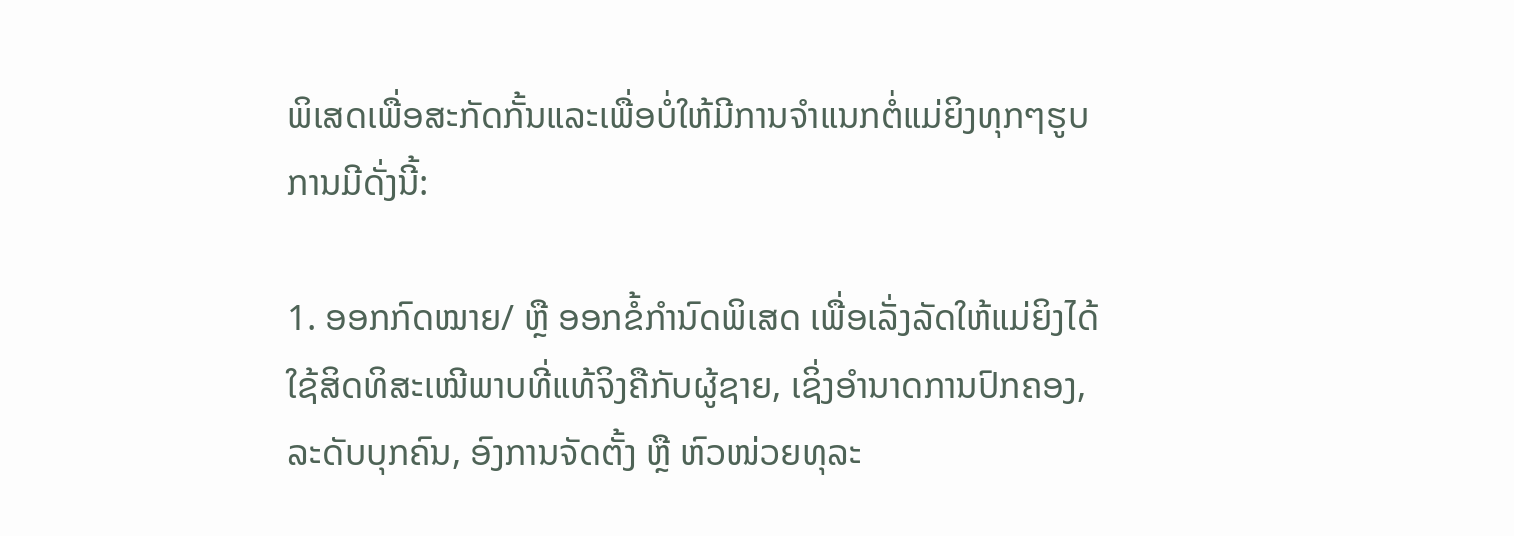ພິເສດເພື່ອສະກັດກັ້ນແລະເພື່ອບໍ່ໃຫ້ມີການຈໍາແນກຕໍ່ແມ່ຍິງທຸກໆຮູບການມີດັ່ງນີ້:

1. ອອກກົດໝາຍ/ ຫຼື ອອກຂໍ້ກຳນົດພິເສດ ເພື່ອເລັ່ງລັດໃຫ້ແມ່ຍິງໄດ້ໃຊ້ສິດທິສະເໝີພາບທີ່ແທ້ຈິງຄືກັບຜູ້ຊາຍ, ເຊິ່ງອຳນາດການປົກຄອງ, ລະດັບບຸກຄົນ, ອົງການຈັດຕັ້ງ ຫຼື ຫົວໜ່ວຍທຸລະ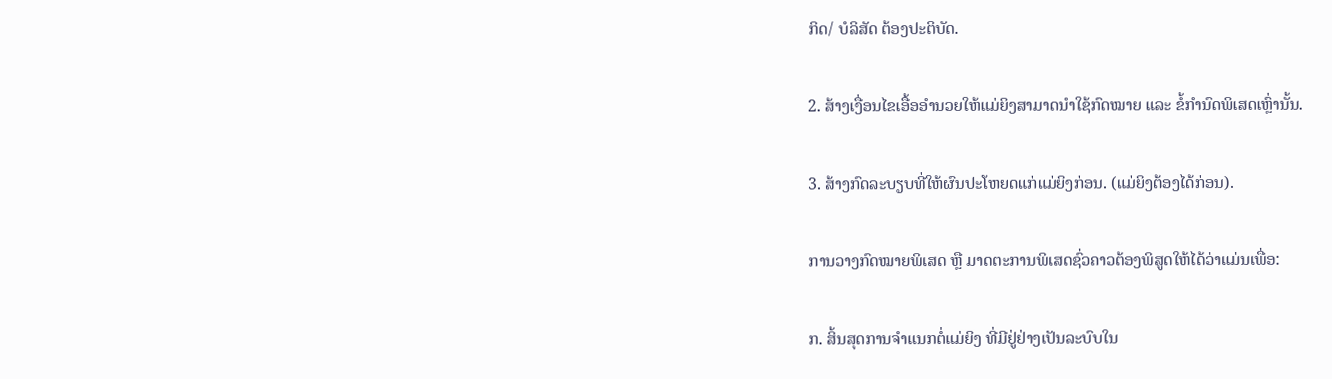ກິດ/ ບໍລິສັດ ຕ້ອງປະຕິບັດ.

2. ສ້າງເງື່ອນໄຂເອື້ອອຳນວຍໃຫ້ແມ່ຍິງສາມາດນຳໃຊ້ກົດໝາຍ ແລະ ຂໍ້ກຳນົດພິເສດເຫຼົ່ານັ້ນ.

3. ສ້າງກົດລະບຽບທີ່ໃຫ້ຜົນປະໂຫຍດແກ່ແມ່ຍິງກ່ອນ. (ແມ່ຍິງຕ້ອງໄດ້ກ່ອນ).

ການວາງກົດໝາຍພິເສດ ຫຼື ມາດຕະການພິເສດຊົ່ວຄາວຕ້ອງພິສູດໃຫ້ໄດ້ວ່າແມ່ນເພື່ອ:

ກ. ສິ້ນສຸດການຈຳແນກຕໍ່ແມ່ຍິງ ທີ່ມີຢູ່ຢ່າງເປັນລະບົບໃນ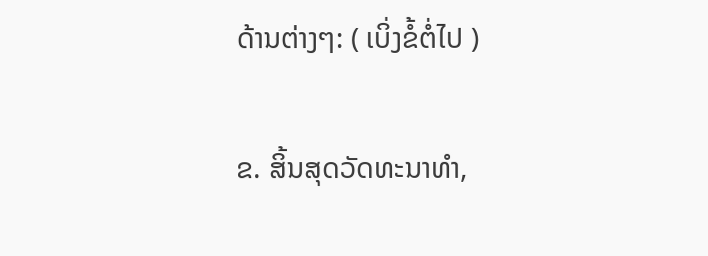ດ້ານຕ່າງໆ: ( ເບິ່ງຂໍ້ຕໍ່ໄປ )

ຂ. ສິ້ນສຸດວັດທະນາທໍາ,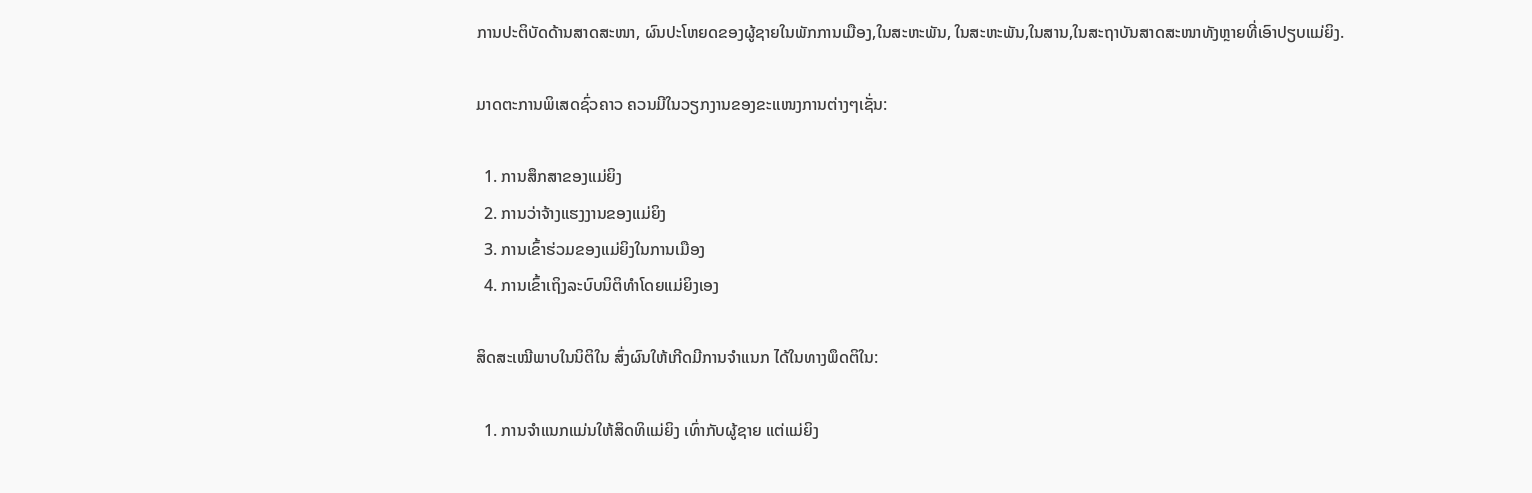ການປະຕິບັດດ້ານສາດສະໜາ, ຜົນປະໂຫຍດຂອງຜູ້ຊາຍໃນພັກການເມືອງ,ໃນສະຫະພັນ, ໃນສະຫະພັນ,ໃນສານ,ໃນສະຖາບັນສາດສະໜາທັງຫຼາຍທີ່ເອົາປຽບແມ່ຍິງ.

ມາດຕະການພິເສດຊົ່ວຄາວ ຄວນມີໃນວຽກງານຂອງຂະແໜງການຕ່າງໆເຊັ່ນ:

  1. ການສຶກສາຂອງແມ່ຍິງ
  2. ການວ່າຈ້າງແຮງງານຂອງແມ່ຍິງ
  3. ການເຂົ້າຮ່ວມຂອງແມ່ຍິງໃນການເມືອງ
  4. ການເຂົ້າເຖິງລະບົບນິຕິທຳໂດຍແມ່ຍິງເອງ

ສິດສະເໝີພາບໃນນິຕິໃນ ສົ່ງຜົນໃຫ້ເກີດມີການຈຳແນກ ໄດ້ໃນທາງພຶດຕິໃນ:

  1. ການຈໍາແນກແມ່ນໃຫ້ສິດທິແມ່ຍິງ ເທົ່າກັບຜູ້ຊາຍ ແຕ່ແມ່ຍິງ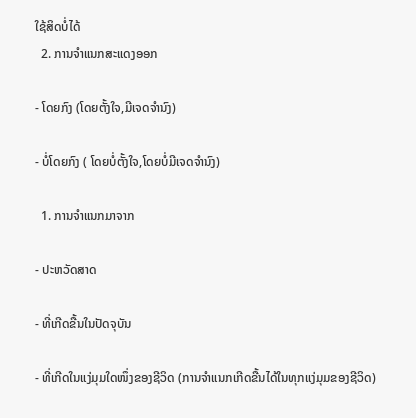ໃຊ້ສິດບໍ່ໄດ້
  2. ການຈຳແນກສະແດງອອກ

- ໂດຍກົງ (ໂດຍຕັ້ງໃຈ,ມີເຈດຈຳນົງ)

- ບໍ່ໂດຍກົງ ( ໂດຍບໍ່ຕັ້ງໃຈ,ໂດຍບໍ່ມີເຈດຈຳນົງ)

  1. ການຈຳແນກມາຈາກ

- ປະຫວັດສາດ

- ທີ່ເກີດຂື້ນໃນປັດຈຸບັນ

- ທີ່ເກີດໃນແງ່ມຸມໃດໜຶ່ງຂອງຊີວິດ (ການຈຳແນກເກີດຂື້ນໄດ້ໃນທຸກແງ່ມຸມຂອງຊີວິດ)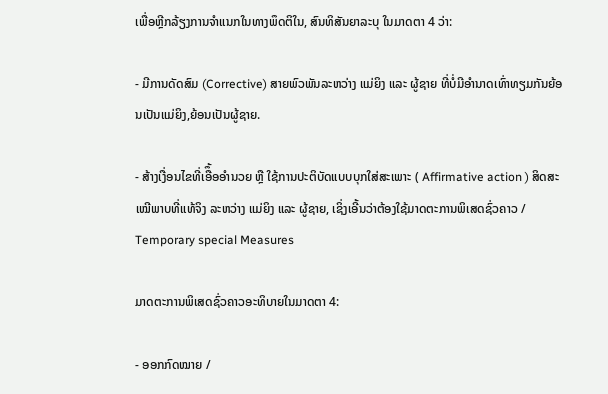ເພື່ອຫຼີກລ້ຽງການຈຳແນກໃນທາງພຶດຕິໃນ, ສົນທິສັນຍາລະບຸ ໃນມາດຕາ 4 ວ່າ:

- ມີການດັດສົມ (Corrective) ສາຍພົວພັນລະຫວ່າງ ແມ່ຍິງ ແລະ ຜູ້ຊາຍ ທີ່ບໍ່ມີອຳນາດເທົ່າທຽມກັນຍ້ອນເປັນແມ່ຍິງ,ຍ້ອນເປັນຜູ້ຊາຍ.

- ສ້າງເງື່ອນໄຂທີ່ເອືຶ້ອອຳນວຍ ຫຼື ໃຊ້ການປະຕິບັດແບບບຸກໃສ່ສະເພາະ ( Affirmative action ) ສິດສະເໝີພາບທີ່ແທ້ຈິງ ລະຫວ່າງ ແມ່ຍິງ ແລະ ຜູ້ຊາຍ, ເຊິ່ງເອີ້ນວ່າຕ້ອງໃຊ້ມາດຕະການພິເສດຊົ່ວຄາວ / Temporary special Measures

ມາດຕະການພິເສດຊົ່ວຄາວອະທິບາຍໃນມາດຕາ 4:

- ອອກກົດໝາຍ /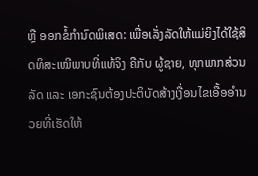ຫຼື ອອກຂໍ້ກຳນົດພິເສດ: ເພື່ອເລັ່ງລັດໃຫ້ແມ່ຍິງໄດ້ໃຊ້ສິດທິສະເໝີພາບທີ່ແທ້ຈິງ ຄືກັບ ຜູ້ຊາຍ, ທຸກພາກສ່ວນລັດ ແລະ ເອກະຊົນຕ້ອງປະຕິບັດສ້າງເງື່ອນໄຂເອື້ອອຳນວຍທີ່ເຮັດໃຫ້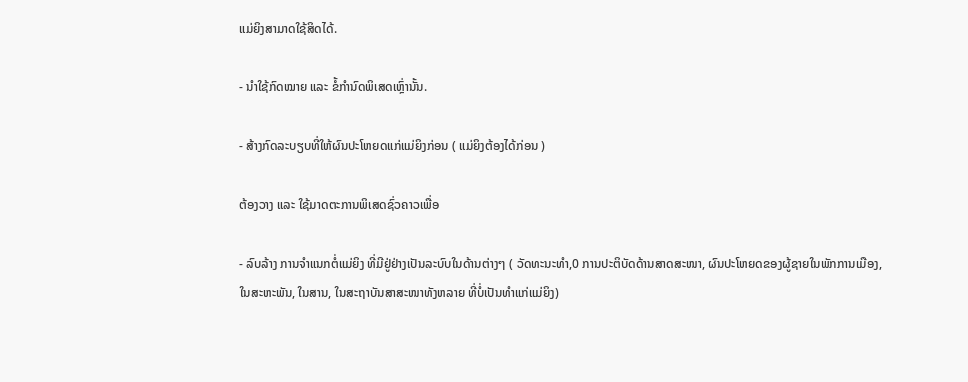ແມ່ຍິງສາມາດໃຊ້ສິດໄດ້.

- ນຳໃຊ້ກົດໝາຍ ແລະ ຂໍ້ກຳນົດພິເສດເຫຼົ່ານັ້ນ.

- ສ້າງກົດລະບຽບທີ່ໃຫ້ຜົນປະໂຫຍດແກ່ແມ່ຍິງກ່ອນ ( ແມ່ຍິງຕ້ອງໄດ້ກ່ອນ )

ຕ້ອງວາງ ແລະ ໃຊ້ມາດຕະການພິເສດຊົ່ວຄາວເພື່ອ

- ລົບລ້າງ ການຈຳແນກຕໍ່ແມ່ຍິງ ທີ່ມີຢູ່ຢ່າງເປັນລະບົບໃນດ້ານຕ່າງໆ ( ວັດທະນະທຳ,0 ການປະຕິບັດດ້ານສາດສະໜາ, ຜົນປະໂຫຍດຂອງຜູ້ຊາຍໃນພັກການເມືອງ, ໃນສະຫະພັນ, ໃນສານ, ໃນສະຖາບັນສາສະໜາທັງຫລາຍ ທີ່ບໍ່ເປັນທຳແກ່ແມ່ຍິງ)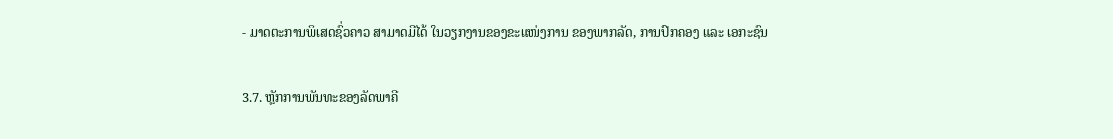- ມາດຕະການພິເສດຊົ່ວຄາວ ສາມາດມີໄດ້ ໃນວຽກງານຂອງຂະແໜ່ງການ ຂອງພາກລັດ, ການປົກຄອງ ແລະ ເອກະຊົນ

3.7. ຫຼັກການພັນທະຂອງລັດພາຄີ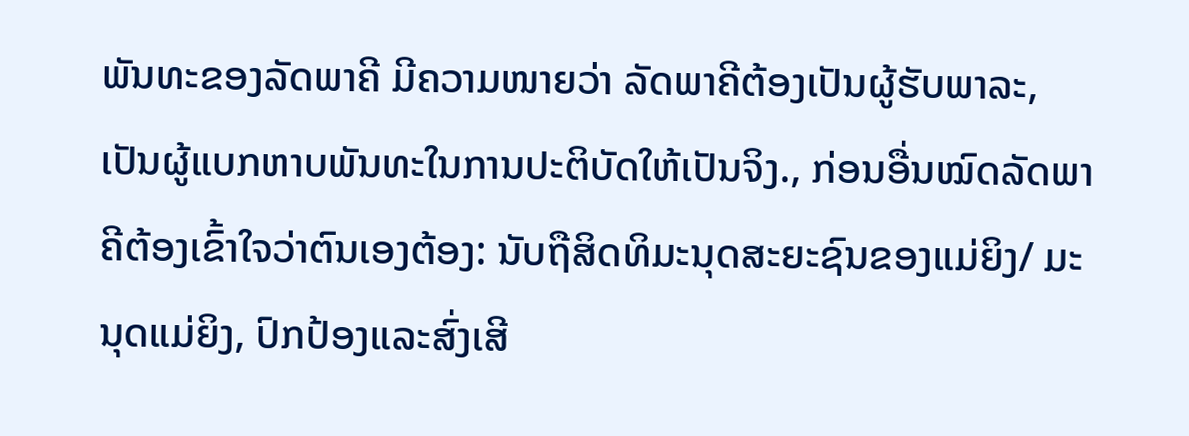ພັນທະຂອງລັດພາຄີ ມີຄວາມໜາຍວ່າ ລັດພາຄີຕ້ອງເປັນຜູ້ຮັບພາລະ, ເປັນຜູ້ແບກຫາບພັນທະໃນການປະຕິບັດໃຫ້ເປັນຈິງ., ກ່ອນອື່ນໝົດລັດພາຄີຕ້ອງເຂົ້າໃຈວ່າຕົນເອງຕ້ອງ: ນັບຖືສິດທິມະນຸດສະຍະຊົນຂອງແມ່ຍິງ/ ມະນຸດແມ່ຍິງ, ປົກປ້ອງແລະສົ່ງເສີ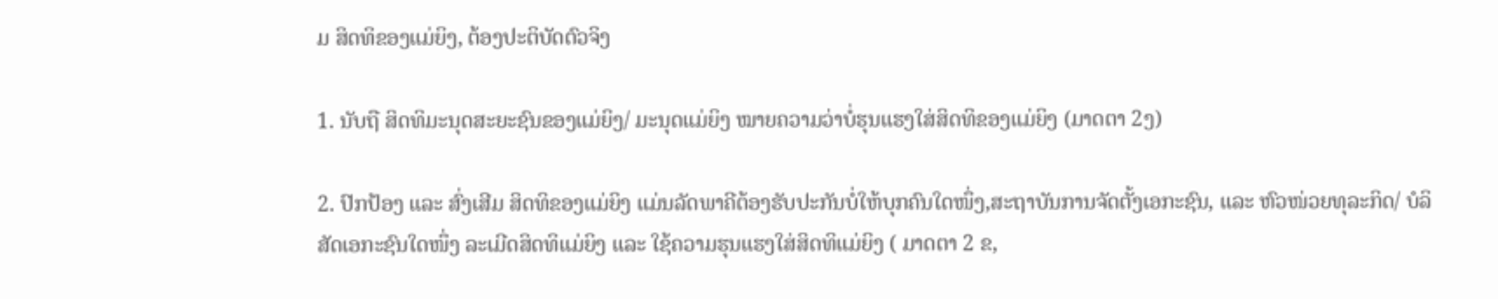ມ ສິດທິຂອງແມ່ຍິງ, ຕ້ອງປະຕິບັດຕົວຈິງ

1. ນັບຖື ສິດທິມະນຸດສະຍະຊົນຂອງແມ່ຍິງ/ ມະນຸດແມ່ຍິງ ໝາຍຄວາມວ່າບໍ່ຮຸນແຮງໃສ່ສິດທິຂອງແມ່ຍິງ (ມາດຕາ 2ງ)

2. ປົກປ້ອງ ແລະ ສົ່ງເສີມ ສິດທິຂອງແມ່ຍິງ ແມ່ນລັດພາຄີຕ້ອງຮັບປະກັນບໍ່ໃຫ້ບຸກຄົນໃດໜຶ່ງ,ສະຖາບັນການຈັດຕັ້ງເອກະຊົນ, ແລະ ຫົວໜ່ວຍທຸລະກິດ/ ບໍລິສັດເອກະຊົນໃດໜຶ່ງ ລະເມີດສິດທິແມ່ຍິງ ແລະ ໃຊ້ຄວາມຮຸນແຮງໃສ່ສິດທິແມ່ຍິງ ( ມາດຕາ 2 ຂ,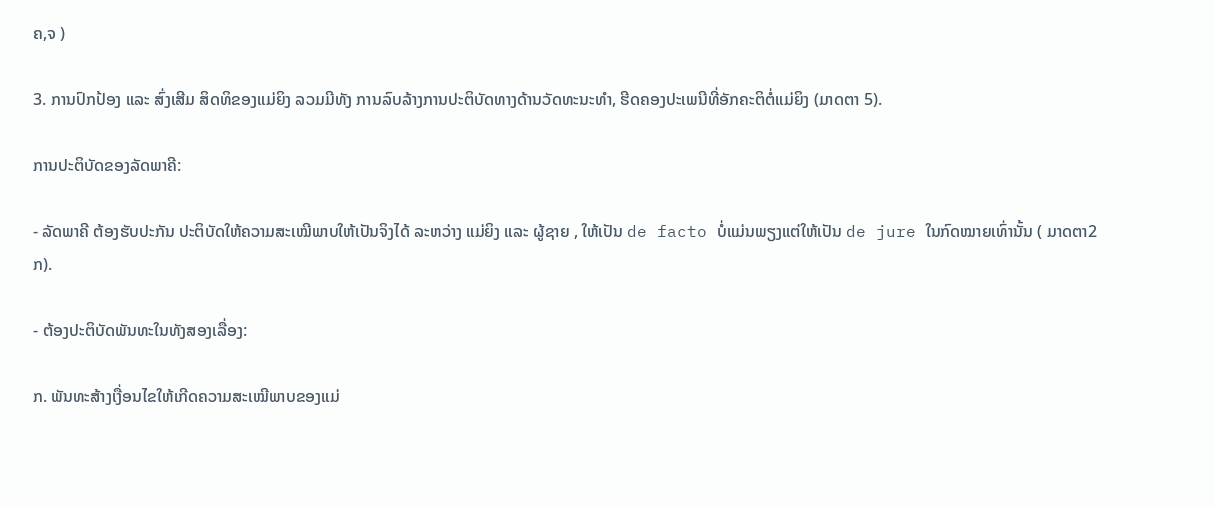ຄ,ຈ )

3. ການປົກປ້ອງ ແລະ ສົ່ງເສີມ ສິດທິຂອງແມ່ຍິງ ລວມມີທັງ ການລົບລ້າງການປະຕິບັດທາງດ້ານວັດທະນະທຳ, ຮີດຄອງປະເພນີທີ່ອັກຄະຕິຕໍ່ແມ່ຍິງ (ມາດຕາ 5).

ການປະຕິບັດຂອງລັດພາຄີ:

- ລັດພາຄີ ຕ້ອງຮັບປະກັນ ປະຕິບັດໃຫ້ຄວາມສະເໝີພາບໃຫ້ເປັນຈິງໄດ້ ລະຫວ່າງ ແມ່ຍິງ ແລະ ຜູ້ຊາຍ , ໃຫ້ເປັນ de facto ບໍ່ແມ່ນພຽງແຕ່ໃຫ້ເປັນ de jure ໃນກົດໝາຍເທົ່ານັ້ນ ( ມາດຕາ2 ກ).

- ຕ້ອງປະຕິບັດພັນທະໃນທັງສອງເລື່ອງ:

ກ. ພັນທະສ້າງເງື່ອນໄຂໃຫ້ເກີດຄວາມສະເໝີພາບຂອງແມ່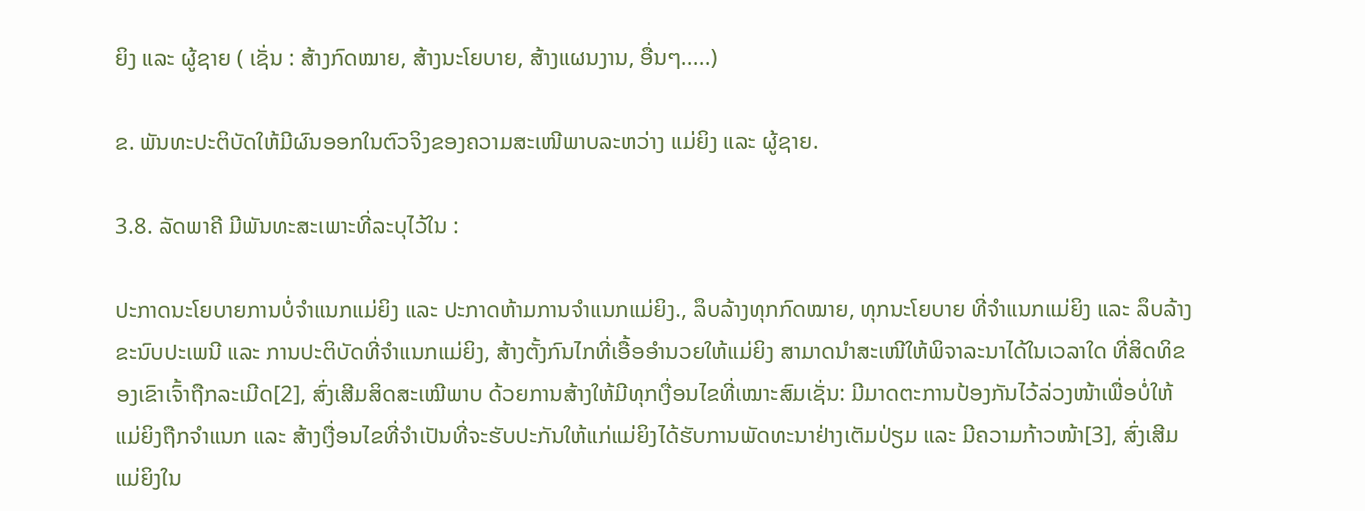ຍິງ ແລະ ຜູ້ຊາຍ ( ເຊັ່ນ : ສ້າງກົດໝາຍ, ສ້າງນະໂຍບາຍ, ສ້າງແຜນງານ, ອື່ນໆ.....)

ຂ. ພັນທະປະຕິບັດໃຫ້ມີຜົນອອກໃນຕົວຈິງຂອງຄວາມສະເໜີພາບລະຫວ່າງ ແມ່ຍິງ ແລະ ຜູ້ຊາຍ.

3.8. ລັດພາຄີ ມີພັນທະສະເພາະທີ່ລະບຸໄວ້ໃນ :

ປະກາດນະໂຍບາຍການບໍ່ຈຳແນກແມ່ຍິງ ແລະ ປະກາດຫ້າມການຈຳແນກແມ່ຍິງ., ລຶບລ້າງທຸກກົດໝາຍ, ທຸກນະໂຍບາຍ ທີ່ຈຳແນກແມ່ຍິງ ແລະ ລຶບລ້າງຂະນົບປະເພນີ ແລະ ການປະຕິບັດທີ່ຈຳແນກແມ່ຍິງ, ສ້າງຕັ້ງກົນໄກທີ່ເອື້ອອຳນວຍໃຫ້ແມ່ຍິງ ສາມາດນຳສະເໜີໃຫ້ພິຈາລະນາໄດ້ໃນເວລາໃດ ທີ່ສິດທິຂອງເຂົາເຈົ້າຖືກລະເມີດ[2], ສົ່ງເສີມສິດສະເໝີພາບ ດ້ວຍການສ້າງໃຫ້ມີທຸກເງື່ອນໄຂທີ່ເໝາະສົມເຊັ່ນ: ມີມາດຕະການປ້ອງກັນໄວ້ລ່ວງໜ້າເພື່ອບໍ່ໃຫ້ແມ່ຍິງຖືກຈຳແນກ ແລະ ສ້າງເງື່ອນໄຂທີ່ຈຳເປັນທີ່ຈະຮັບປະກັນໃຫ້ແກ່ແມ່ຍິງໄດ້ຮັບການພັດທະນາຢ່າງເຕັມປ່ຽມ ແລະ ມີຄວາມກ້າວໜ້າ[3], ສົ່ງເສີມແມ່ຍິງໃນ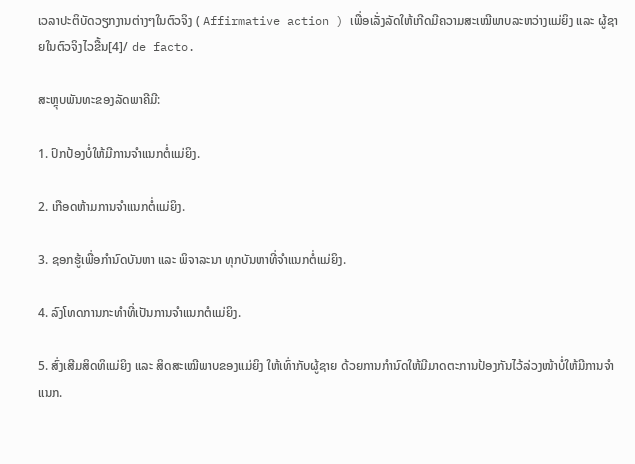ເວລາປະຕິບັດວຽກງານຕ່າງໆໃນຕົວຈິງ ( Affirmative action ) ເພື່ອເລັ່ງລັດໃຫ້ເກີດມີຄວາມສະເໝີພາບລະຫວ່າງແມ່ຍິງ ແລະ ຜູ້ຊາຍໃນຕົວຈິງໄວຂື້ນ[4]/ de facto.

ສະຫຼຸບພັນທະຂອງລັດພາຄີມີ:

1. ປົກປ້ອງບໍ່ໃຫ້ມີການຈຳແນກຕໍ່ແມ່ຍິງ.

2. ເກືອດຫ້າມການຈຳແນກຕໍ່ແມ່ຍິງ.

3. ຊອກຮູ້ເພື່ອກຳນົດບັນຫາ ແລະ ພິຈາລະນາ ທຸກບັນຫາທີ່ຈຳແນກຕໍ່ແມ່ຍິງ.

4. ລົງໂທດການກະທຳທີ່ເປັນການຈຳແນກຕໍແມ່ຍິງ.

5. ສົ່ງເສີມສິດທິແມ່ຍິງ ແລະ ສິດສະເໝີພາບຂອງແມ່ຍິງ ໃຫ້ເທົ່າກັບຜູ້ຊາຍ ດ້ວຍການກຳນົດໃຫ້ມີມາດຕະການປ້ອງກັນໄວ້ລ່ວງໜ້າບໍ່ໃຫ້ມີການຈຳແນກ.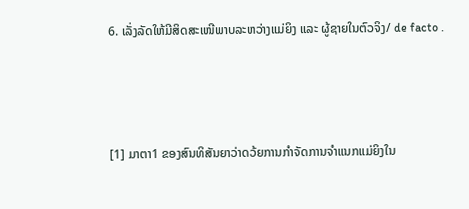6. ເລັ່ງລັດໃຫ້ມີສິດສະເໜີພາບລະຫວ່າງແມ່ຍິງ ແລະ ຜູ້ຊາຍໃນຕົວຈິງ/ de facto .



[1] ມາຕາ1 ຂອງສົນທິສັນຍາວ່າດວ້ຍການກໍາຈັດການຈໍາແນກແມ່ຍິງໃນ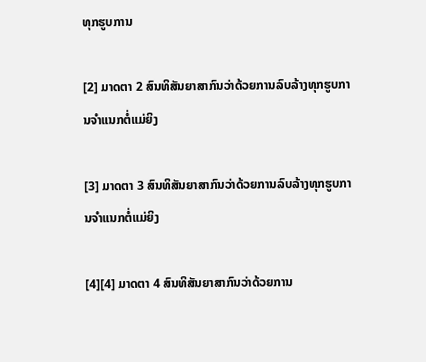ທຸກຮູບການ

[2] ມາດຕາ 2 ສົນທິສັນຍາສາກົນວ່າດ້ວຍການລົບລ້າງທຸກຮູບການຈໍາແນກຕໍ່ແມ່ຍິງ

[3] ມາດຕາ 3 ສົນທິສັນຍາສາກົນວ່າດ້ວຍການລົບລ້າງທຸກຮູບການຈໍາແນກຕໍ່ແມ່ຍິງ

[4][4] ມາດຕາ 4 ສົນທິສັນຍາສາກົນວ່າດ້ວຍການ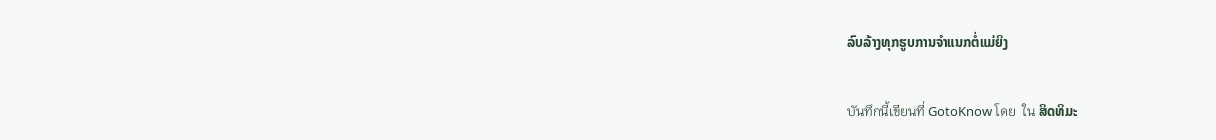ລົບລ້າງທຸກຮູບການຈໍາແນກຕໍ່ແມ່ຍິງ

บันทึกนี้เขียนที่ GotoKnow โดย  ใน ສິດທິມະ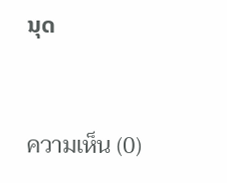ນຸດ



ความเห็น (0)